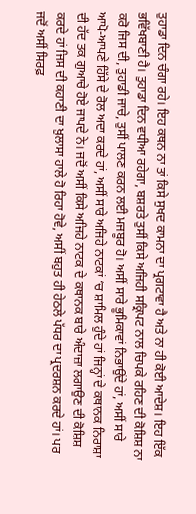ਤੁਹਾਡਾ ਦਿਨ ਚੰਗਾ ਰਹੇ। ਇਹ ਕਥਨ ਨਾ ਤਾਂ ਕਿਸੇ ਸੁਖਦ ਕਾਮਨਾ ਦਾ ਪ੍ਰਗਟਾਵਾ ਹੈ ਅਤੇ ਨਾ ਹੀ ਕੋਈ ਆਦੇਸ਼। ਇਹ ਇੱਕ ਭਵਿੱਖਬਾਣੀ ਹੈ। ਤੁਹਾਡਾ ਦਿਨ ਵਧੀਆ ਰਹੇਗਾ, ਬਸ਼ਰਤੇ ਤੁਸੀਂ ਕਿਸੇ ਅਜਿਹੀ ਸਕ੍ਰਿਪਟ ਨਾਲ ਚਿਪਕੇ ਰਹਿਣ ਦੀ ਕੋਸ਼ਿਸ਼ ਨਾ ਕਰੋ ਜਿਸ ਦੀ, ਤੁਹਾਡੀ ਜਾਚੇ, ਤੁਸੀਂ ਪਾਲਣ ਕਰਨ ਲਈ ਮਜਬੂਰ ਹੋ। ਅਸੀਂ ਸਾਰੇ ਭੂਮਿਕਾਵਾਂ ਨਿਭਾਉਂਦੇ ਹਾਂ, ਅਸੀਂ ਸਾਰੇ ਆਪੋ-ਆਪਣੇ ਹਿੱਸੇ ਦੇ ਰੋਲ ਅਦਾ ਕਰਦੇ ਹਾਂ, ਅਸੀਂ ਸਾਰੇ ਅਜਿਹੇ ਨਾਟਕਾਂ ‘ਚ ਸ਼ਾਮਿਲ ਹੁੰਦੇ ਹਾਂ ਜਿਨ੍ਹਾਂ ਦੇ ਕਥਾਨਕ ਨਿਰਾਸ਼ਾ ਦੀ ਹੱਦ ਤਕ ਗੁਆਚੇ ਹੋਏ ਜਾਪਦੇ ਨੇ। ਜਦੋਂ ਅਸੀਂ ਕਿਸੇ ਅਜਿਹੇ ਨਾਟਕ ਦੇ ਕਥਾਨਕ ਬਾਰੇ ਅੰਦਾਜ਼ਾ ਲਗਾਉਣ ਦੀ ਕੋਸ਼ਿਸ਼ ਕਰਦੇ ਹਾਂ ਜਿਸ ਦੀ ਕਹਾਣੀ ਦਾ ਖ਼ੁਲਾਸਾ ਹਾਲੇ ਹੋ ਰਿਹਾ ਹੋਵੇ, ਅਸੀਂ ਬਹੁਤ ਹੀ ਹੇਠਲੇ ਪੱਧਰ ਦਾ ਪ੍ਰਦਰਸ਼ਨ ਕਰਦੇ ਹਾਂ। ਪਰ ਜਦੋਂ ਅਸੀਂ ਸਿਰਫ਼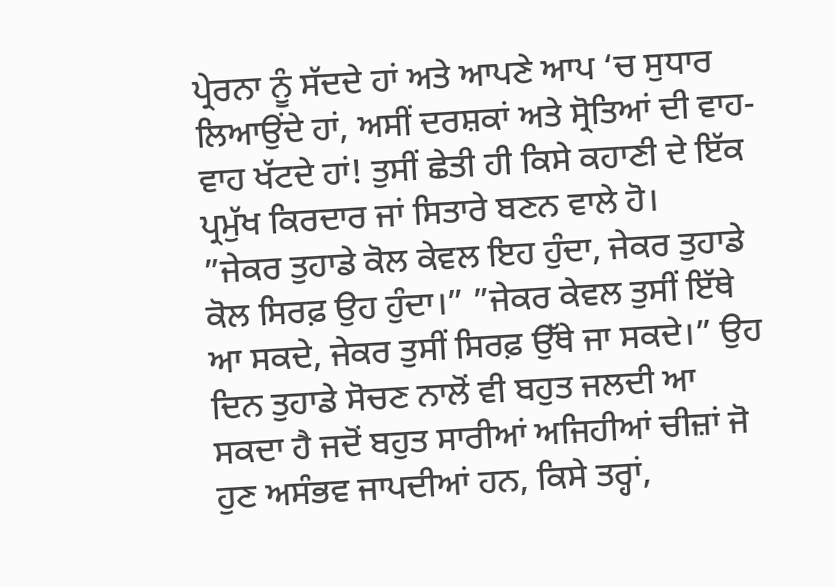ਪ੍ਰੇਰਨਾ ਨੂੰ ਸੱਦਦੇ ਹਾਂ ਅਤੇ ਆਪਣੇ ਆਪ ‘ਚ ਸੁਧਾਰ ਲਿਆਉਂਦੇ ਹਾਂ, ਅਸੀਂ ਦਰਸ਼ਕਾਂ ਅਤੇ ਸ੍ਰੋਤਿਆਂ ਦੀ ਵਾਹ-ਵਾਹ ਖੱਟਦੇ ਹਾਂ! ਤੁਸੀਂ ਛੇਤੀ ਹੀ ਕਿਸੇ ਕਹਾਣੀ ਦੇ ਇੱਕ ਪ੍ਰਮੁੱਖ ਕਿਰਦਾਰ ਜਾਂ ਸਿਤਾਰੇ ਬਣਨ ਵਾਲੇ ਹੋ।
”ਜੇਕਰ ਤੁਹਾਡੇ ਕੋਲ ਕੇਵਲ ਇਹ ਹੁੰਦਾ, ਜੇਕਰ ਤੁਹਾਡੇ ਕੋਲ ਸਿਰਫ਼ ਉਹ ਹੁੰਦਾ।” ”ਜੇਕਰ ਕੇਵਲ ਤੁਸੀਂ ਇੱਥੇ ਆ ਸਕਦੇ, ਜੇਕਰ ਤੁਸੀਂ ਸਿਰਫ਼ ਉੱਥੇ ਜਾ ਸਕਦੇ।” ਉਹ ਦਿਨ ਤੁਹਾਡੇ ਸੋਚਣ ਨਾਲੋਂ ਵੀ ਬਹੁਤ ਜਲਦੀ ਆ ਸਕਦਾ ਹੈ ਜਦੋਂ ਬਹੁਤ ਸਾਰੀਆਂ ਅਜਿਹੀਆਂ ਚੀਜ਼ਾਂ ਜੋ ਹੁਣ ਅਸੰਭਵ ਜਾਪਦੀਆਂ ਹਨ, ਕਿਸੇ ਤਰ੍ਹਾਂ,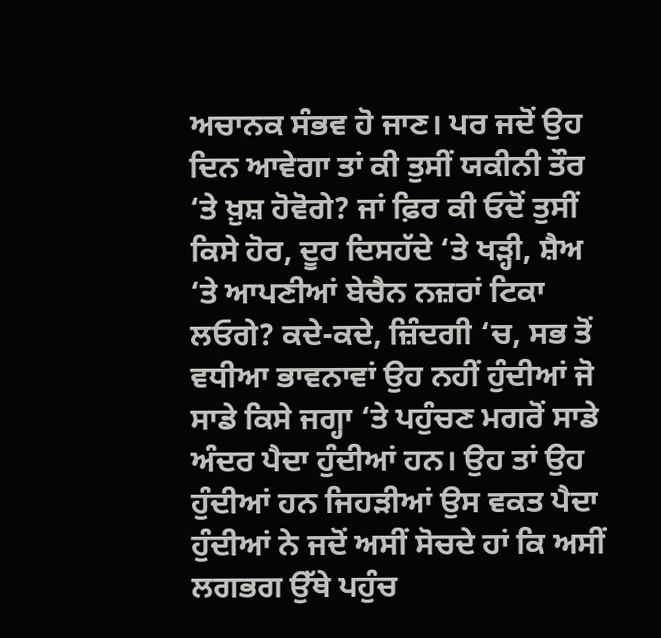ਅਚਾਨਕ ਸੰਭਵ ਹੋ ਜਾਣ। ਪਰ ਜਦੋਂ ਉਹ ਦਿਨ ਆਵੇਗਾ ਤਾਂ ਕੀ ਤੁਸੀਂ ਯਕੀਨੀ ਤੌਰ ‘ਤੇ ਖ਼ੁਸ਼ ਹੋਵੋਗੇ? ਜਾਂ ਫ਼ਿਰ ਕੀ ਓਦੋਂ ਤੁਸੀਂ ਕਿਸੇ ਹੋਰ, ਦੂਰ ਦਿਸਹੱਦੇ ‘ਤੇ ਖੜ੍ਹੀ, ਸ਼ੈਅ ‘ਤੇ ਆਪਣੀਆਂ ਬੇਚੈਨ ਨਜ਼ਰਾਂ ਟਿਕਾ ਲਓਗੇ? ਕਦੇ-ਕਦੇ, ਜ਼ਿੰਦਗੀ ‘ਚ, ਸਭ ਤੋਂ ਵਧੀਆ ਭਾਵਨਾਵਾਂ ਉਹ ਨਹੀਂ ਹੁੰਦੀਆਂ ਜੋ ਸਾਡੇ ਕਿਸੇ ਜਗ੍ਹਾ ‘ਤੇ ਪਹੁੰਚਣ ਮਗਰੋਂ ਸਾਡੇ ਅੰਦਰ ਪੈਦਾ ਹੁੰਦੀਆਂ ਹਨ। ਉਹ ਤਾਂ ਉਹ ਹੁੰਦੀਆਂ ਹਨ ਜਿਹੜੀਆਂ ਉਸ ਵਕਤ ਪੈਦਾ ਹੁੰਦੀਆਂ ਨੇ ਜਦੋਂ ਅਸੀਂ ਸੋਚਦੇ ਹਾਂ ਕਿ ਅਸੀਂ ਲਗਭਗ ਉੱਥੇ ਪਹੁੰਚ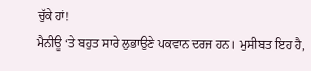ਚੁੱਕੇ ਹਾਂ!
ਮੈਨੀਊ ‘ਤੇ ਬਹੁਤ ਸਾਰੇ ਲੁਭਾਉਣੇ ਪਕਵਾਨ ਦਰਜ ਹਨ। ਮੁਸੀਬਤ ਇਹ ਹੈ,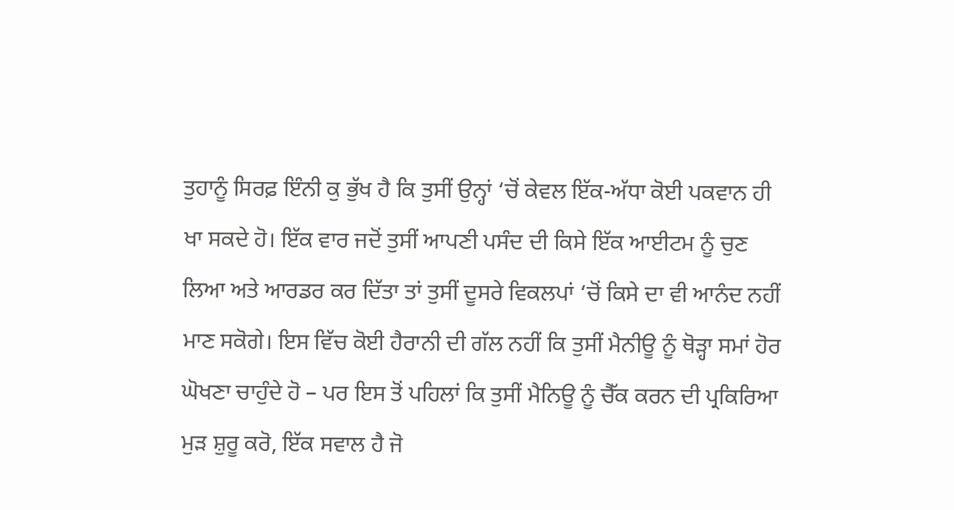ਤੁਹਾਨੂੰ ਸਿਰਫ਼ ਇੰਨੀ ਕੁ ਭੁੱਖ ਹੈ ਕਿ ਤੁਸੀਂ ਉਨ੍ਹਾਂ ‘ਚੋਂ ਕੇਵਲ ਇੱਕ-ਅੱਧਾ ਕੋਈ ਪਕਵਾਨ ਹੀ ਖਾ ਸਕਦੇ ਹੋ। ਇੱਕ ਵਾਰ ਜਦੋਂ ਤੁਸੀਂ ਆਪਣੀ ਪਸੰਦ ਦੀ ਕਿਸੇ ਇੱਕ ਆਈਟਮ ਨੂੰ ਚੁਣ ਲਿਆ ਅਤੇ ਆਰਡਰ ਕਰ ਦਿੱਤਾ ਤਾਂ ਤੁਸੀਂ ਦੂਸਰੇ ਵਿਕਲਪਾਂ ‘ਚੋਂ ਕਿਸੇ ਦਾ ਵੀ ਆਨੰਦ ਨਹੀਂ ਮਾਣ ਸਕੋਗੇ। ਇਸ ਵਿੱਚ ਕੋਈ ਹੈਰਾਨੀ ਦੀ ਗੱਲ ਨਹੀਂ ਕਿ ਤੁਸੀਂ ਮੈਨੀਊ ਨੂੰ ਥੋੜ੍ਹਾ ਸਮਾਂ ਹੋਰ ਘੋਖਣਾ ਚਾਹੁੰਦੇ ਹੋ – ਪਰ ਇਸ ਤੋਂ ਪਹਿਲਾਂ ਕਿ ਤੁਸੀਂ ਮੈਨਿਊ ਨੂੰ ਚੈੱਕ ਕਰਨ ਦੀ ਪ੍ਰਕਿਰਿਆ ਮੁੜ ਸ਼ੁਰੂ ਕਰੋ, ਇੱਕ ਸਵਾਲ ਹੈ ਜੋ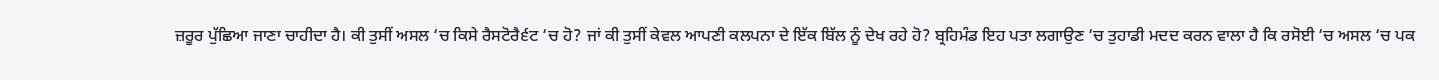ਜ਼ਰੂਰ ਪੁੱਛਿਆ ਜਾਣਾ ਚਾਹੀਦਾ ਹੈ। ਕੀ ਤੁਸੀਂ ਅਸਲ ‘ਚ ਕਿਸੇ ਰੈਸਟੋਰੈ੬ਟ ‘ਚ ਹੋ? ਜਾਂ ਕੀ ਤੁਸੀਂ ਕੇਵਲ ਆਪਣੀ ਕਲਪਨਾ ਦੇ ਇੱਕ ਬਿੱਲ ਨੂੰ ਦੇਖ ਰਹੇ ਹੋ? ਬ੍ਰਹਿਮੰਡ ਇਹ ਪਤਾ ਲਗਾਉਣ ‘ਚ ਤੁਹਾਡੀ ਮਦਦ ਕਰਨ ਵਾਲਾ ਹੈ ਕਿ ਰਸੋਈ ‘ਚ ਅਸਲ ‘ਚ ਪਕ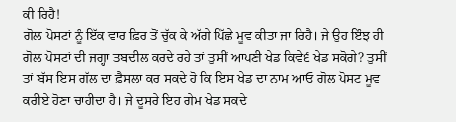ਕੀ ਰਿਹੈ!
ਗੋਲ ਪੋਸਟਾਂ ਨੂੰ ਇੱਕ ਵਾਰ ਫ਼ਿਰ ਤੋਂ ਚੁੱਕ ਕੇ ਅੱਗੇ ਪਿੱਛੇ ਮੂਵ ਕੀਤਾ ਜਾ ਰਿਹੈ। ਜੇ ਉਹ ਇੰਝ ਹੀ ਗੋਲ ਪੋਸਟਾਂ ਦੀ ਜਗ੍ਹਾ ਤਬਦੀਲ ਕਰਦੇ ਰਹੇ ਤਾਂ ਤੁਸੀਂ ਆਪਣੀ ਖੇਡ ਕਿਵੇ੬ ਖੇਡ ਸਕੋਗੇ? ਤੁਸੀਂ ਤਾਂ ਬੱਸ ਇਸ ਗੱਲ ਦਾ ਫ਼ੈਸਲਾ ਕਰ ਸਕਦੇ ਹੋ ਕਿ ਇਸ ਖੇਡ ਦਾ ਨਾਮ ਆਓ ਗੋਲ ਪੋਸਟ ਮੂਵ ਕਰੀਏ ਹੋਣਾ ਚਾਹੀਦਾ ਹੈ। ਜੇ ਦੂਸਰੇ ਇਹ ਗੇਮ ਖੇਡ ਸਕਦੇ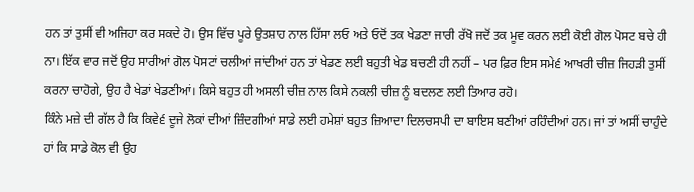ਹਨ ਤਾਂ ਤੁਸੀਂ ਵੀ ਅਜਿਹਾ ਕਰ ਸਕਦੇ ਹੋ। ਉਸ ਵਿੱਚ ਪੂਰੇ ਉਤਸ਼ਾਹ ਨਾਲ ਹਿੱਸਾ ਲਓ ਅਤੇ ਓਦੋਂ ਤਕ ਖੇਡਣਾ ਜਾਰੀ ਰੱਖੋ ਜਦੋਂ ਤਕ ਮੂਵ ਕਰਨ ਲਈ ਕੋਈ ਗੋਲ ਪੋਸਟ ਬਚੇ ਹੀ ਨਾ। ਇੱਕ ਵਾਰ ਜਦੋਂ ਉਹ ਸਾਰੀਆਂ ਗੋਲ ਪੋਸਟਾਂ ਚਲੀਆਂ ਜਾਂਦੀਆਂ ਹਨ ਤਾਂ ਖੇਡਣ ਲਈ ਬਹੁਤੀ ਖੇਡ ਬਚਣੀ ਹੀ ਨਹੀਂ – ਪਰ ਫ਼ਿਰ ਇਸ ਸਮੇ੬ ਆਖਰੀ ਚੀਜ਼ ਜਿਹੜੀ ਤੁਸੀਂ ਕਰਨਾ ਚਾਹੋਗੇ, ਉਹ ਹੈ ਖੇਡਾਂ ਖੇਡਣੀਆਂ। ਕਿਸੇ ਬਹੁਤ ਹੀ ਅਸਲੀ ਚੀਜ਼ ਨਾਲ ਕਿਸੇ ਨਕਲੀ ਚੀਜ਼ ਨੂੰ ਬਦਲਣ ਲਈ ਤਿਆਰ ਰਹੋ।
ਕਿੰਨੇ ਮਜ਼ੇ ਦੀ ਗੱਲ ਹੈ ਕਿ ਕਿਵੇ੬ ਦੂਜੇ ਲੋਕਾਂ ਦੀਆਂ ਜ਼ਿੰਦਗੀਆਂ ਸਾਡੇ ਲਈ ਹਮੇਸ਼ਾਂ ਬਹੁਤ ਜ਼ਿਆਦਾ ਦਿਲਚਸਪੀ ਦਾ ਬਾਇਸ ਬਣੀਆਂ ਰਹਿੰਦੀਆਂ ਹਨ। ਜਾਂ ਤਾਂ ਅਸੀਂ ਚਾਹੁੰਦੇ ਹਾਂ ਕਿ ਸਾਡੇ ਕੋਲ ਵੀ ਉਹ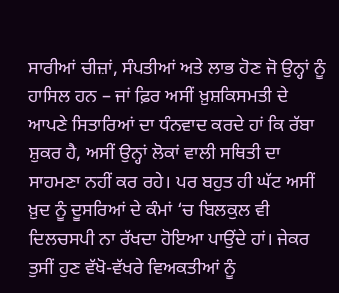ਸਾਰੀਆਂ ਚੀਜ਼ਾਂ, ਸੰਪਤੀਆਂ ਅਤੇ ਲਾਭ ਹੋਣ ਜੋ ਉਨ੍ਹਾਂ ਨੂੰ ਹਾਸਿਲ ਹਨ – ਜਾਂ ਫ਼ਿਰ ਅਸੀਂ ਖ਼ੁਸ਼ਕਿਸਮਤੀ ਦੇ ਆਪਣੇ ਸਿਤਾਰਿਆਂ ਦਾ ਧੰਨਵਾਦ ਕਰਦੇ ਹਾਂ ਕਿ ਰੱਬਾ ਸ਼ੁਕਰ ਹੈ, ਅਸੀਂ ਉਨ੍ਹਾਂ ਲੋਕਾਂ ਵਾਲੀ ਸਥਿਤੀ ਦਾ ਸਾਹਮਣਾ ਨਹੀਂ ਕਰ ਰਹੇ। ਪਰ ਬਹੁਤ ਹੀ ਘੱਟ ਅਸੀਂ ਖ਼ੁਦ ਨੂੰ ਦੂਸਰਿਆਂ ਦੇ ਕੰਮਾਂ ‘ਚ ਬਿਲਕੁਲ ਵੀ ਦਿਲਚਸਪੀ ਨਾ ਰੱਖਦਾ ਹੋਇਆ ਪਾਉਂਦੇ ਹਾਂ। ਜੇਕਰ ਤੁਸੀਂ ਹੁਣ ਵੱਖੋ-ਵੱਖਰੇ ਵਿਅਕਤੀਆਂ ਨੂੰ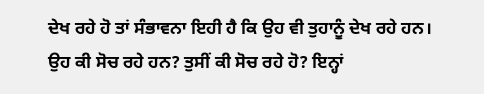ਦੇਖ ਰਹੇ ਹੋ ਤਾਂ ਸੰਭਾਵਨਾ ਇਹੀ ਹੈ ਕਿ ਉਹ ਵੀ ਤੁਹਾਨੂੰ ਦੇਖ ਰਹੇ ਹਨ। ਉਹ ਕੀ ਸੋਚ ਰਹੇ ਹਨ? ਤੁਸੀਂ ਕੀ ਸੋਚ ਰਹੇ ਹੋ? ਇਨ੍ਹਾਂ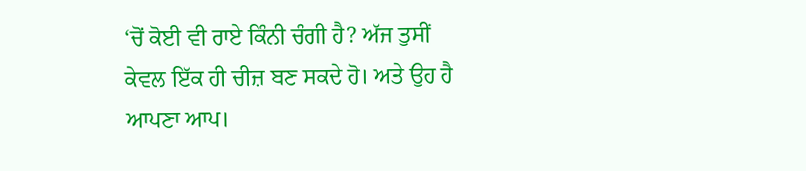‘ਚੋਂ ਕੋਈ ਵੀ ਰਾਏ ਕਿੰਨੀ ਚੰਗੀ ਹੈ? ਅੱਜ ਤੁਸੀਂ ਕੇਵਲ ਇੱਕ ਹੀ ਚੀਜ਼ ਬਣ ਸਕਦੇ ਹੋ। ਅਤੇ ਉਹ ਹੈ ਆਪਣਾ ਆਪ।